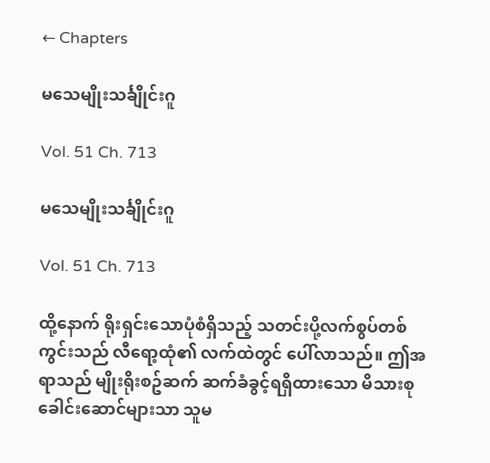← Chapters

မသေမျိုးသင်္ချိုင်းဂူ

Vol. 51 Ch. 713

မသေမျိုးသင်္ချိုင်းဂူ

Vol. 51 Ch. 713

ထို့နောက် ရိုးရှင်းသောပုံစံရှိသည့် သတင်းပို့လက်စွပ်တစ်ကွင်းသည် လီရော့ထုံ၏ လက်ထဲတွင် ပေါ်လာသည်။ ဤအရာသည် မျိုးရိုးစဥ်ဆက် ဆက်ခံခွင့်ရရှိထားသော မိသားစုခေါင်းဆောင်များသာ သူမ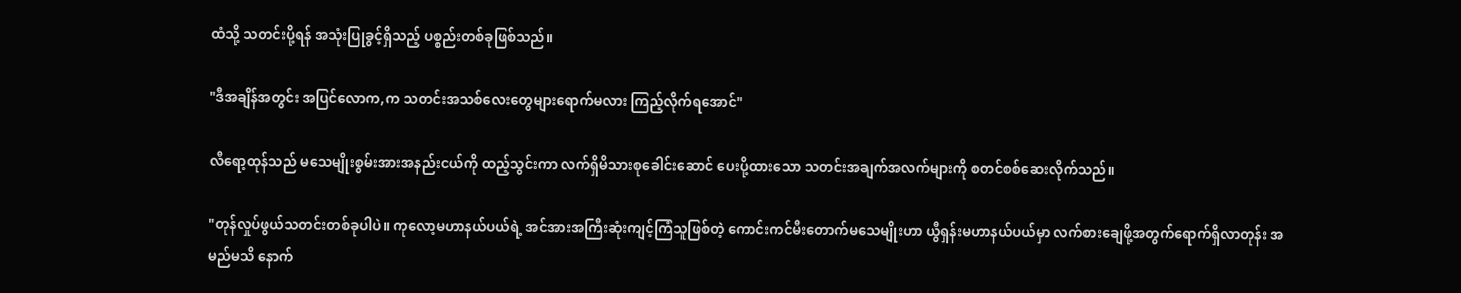ထံသို့ သတင်းပို့ရန် အသုံးပြုခွင့်ရှိသည့် ပစ္စည်းတစ်ခုဖြစ်သည်။

"ဒီအချိန်အတွင်း အပြင်လောက,က သတင်းအသစ်လေးတွေများရောက်မလား ကြည့်လိုက်ရအောင်"

လီရော့ထုန်သည် မသေမျိုးစွမ်းအားအနည်းငယ်ကို ထည့်သွင်းကာ လက်ရှိမိသားစုခေါင်းဆောင် ပေးပို့ထားသော သတင်းအချက်အလက်များကို စတင်စစ်ဆေးလိုက်သည်။

"တုန်လှုပ်ဖွယ်သတင်းတစ်ခုပါပဲ။ ကုလော့မဟာနယ်ပယ်ရဲ့ အင်အားအကြီးဆုံးကျင့်ကြံသူဖြစ်တဲ့ ကောင်းကင်မီးတောက်မသေမျိုးဟာ ယွီရှန်းမဟာနယ်ပယ်မှာ လက်စားချေဖို့အတွက်ရောက်ရှိလာတုန်း အမည်မသိ နောက်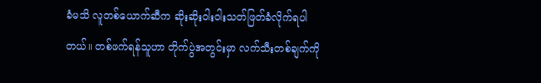ခံမသိ လူတစ်ယောက်ဆီက ဆိုးဆိုးဝါးဝါးသတ်ဖြတ်ခံလိုက်ရပါတယ်။ တစ်ဖက်ရန်သူဟာ တိုက်ပွဲအတွင်းမှာ လက်သီးတစ်ချက်ကို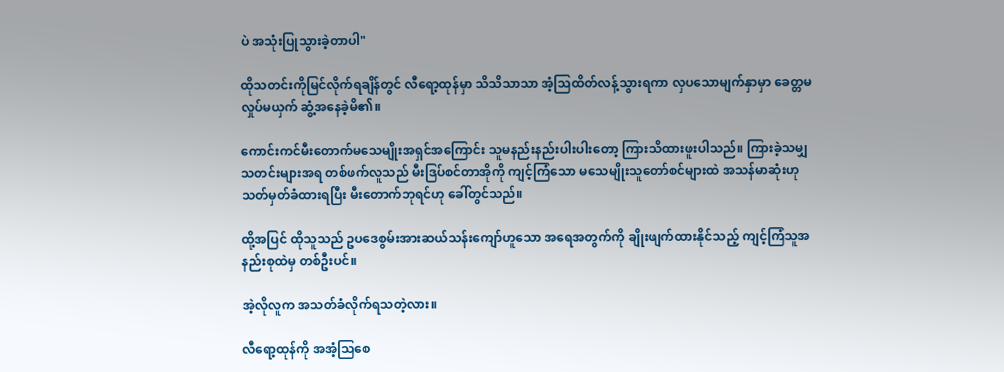ပဲ အသုံးပြုသွားခဲ့တာပါ"

ထိုသတင်းကိုမြင်လိုက်ရချိန်တွင် လီရော့ထုန်မှာ သိသိသာသာ အံ့သြထိတ်လန့်သွားရကာ လှပသောမျက်နှာမှာ ခေတ္တမလှုပ်မယှက် ဆွံ့အနေခဲ့မိ၏။

ကောင်းကင်မီးတောက်မသေမျိုးအရှင်အကြောင်း သူမနည်းနည်းပါးပါးတော့ ကြားသိထားဖူးပါသည်။ ကြားခဲ့သမျှ သတင်းများအရ တစ်ဖက်လူသည် မီးဒြပ်စင်တာအိုကို ကျင့်ကြံသော မသေမျိုးသူတော်စင်များထဲ အသန်မာဆုံးဟု သတ်မှတ်ခံထားရပြီး မီးတောက်ဘုရင်ဟု ခေါ်တွင်သည်။

ထို့အပြင် ထိုသူသည် ဥပဒေစွမ်းအားဆယ်သန်းကျော်ဟူသော အရေအတွက်ကို ချိုးဖျက်ထားနိုင်သည့် ကျင့်ကြံသူအနည်းစုထဲမှ တစ်ဦးပင်။

အဲ့လိုလူက အသတ်ခံလိုက်ရသတဲ့လား။

လီရော့ထုန်ကို အအံ့သြစေ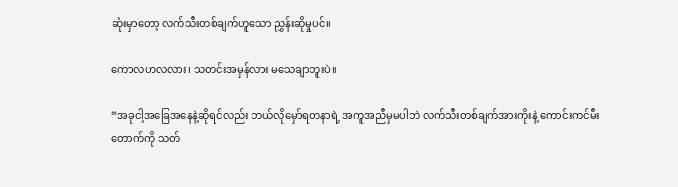ဆုံးမှာတော့ လက်သီးတစ်ချက်ဟူသော ညွှန်းဆိုမှုပင်။

ကောလဟလလား၊ သတင်းအမှန်လား မသေချာဘူးပဲ။

“အခုငါ့အခြေအနေနဲ့ဆိုရင်လည်း ဘယ်လိုမှော်ရတနာရဲ့ အကူအညီမှမပါဘဲ လက်သီးတစ်ချက်အားကိုးနဲ့ ကောင်းကင်မီးတောက်ကို သတ်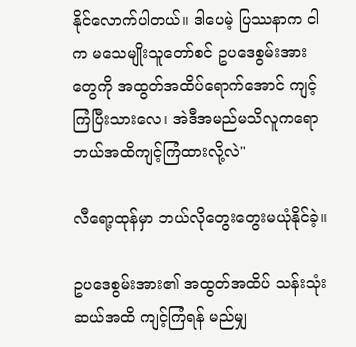နိုင်လောက်ပါတယ်။ ဒါပေမဲ့ ပြဿနာက ငါက မသေမျိုးသူတော်စင် ဥပဒေစွမ်းအားတွေကို အထွတ်အထိပ်ရောက်အောင် ကျင့်ကြံပြီးသားလေ၊ အဲဒီအမည်မသိလူကရော ဘယ်အထိကျင့်ကြံထားလို့လဲ"

လီရော့ထုန်မှာ ဘယ်လိုတွေးတွေးမယုံနိုင်ခဲ့။

ဥပဒေစွမ်းအား၏ အထွတ်အထိပ် သန်းသုံးဆယ်အထိ ကျင့်ကြံရန် မည်မျှ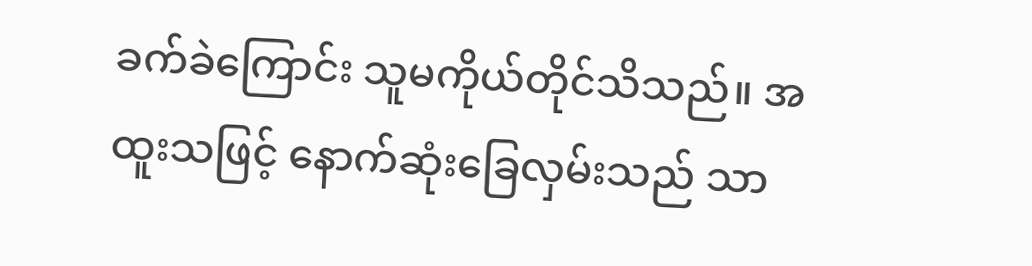ခက်ခဲကြောင်း သူမကိုယ်တိုင်သိသည်။ အထူးသဖြင့် နောက်ဆုံးခြေလှမ်းသည် သာ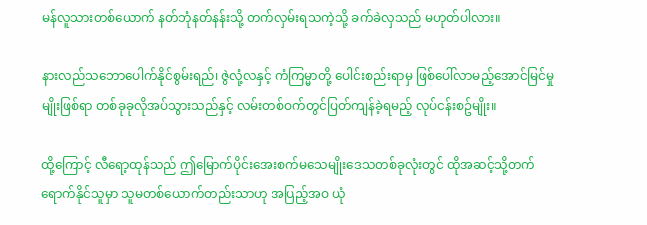မန်လူသားတစ်ယောက် နတ်ဘုံနတ်နန်းသို့ တက်လှမ်းရသကဲ့သို့ ခက်ခဲလှသည် မဟုတ်ပါလား။

နားလည်သဘောပေါက်နိုင်စွမ်းရည်၊ ဇွဲလုံ့လနှင့် ကံကြမ္မာတို့ ပေါင်းစည်းရာမှ ဖြစ်ပေါ်လာမည့်အောင်မြင်မှုမျိုးဖြစ်ရာ တစ်ခုခုလိုအပ်သွားသည်နှင့် လမ်းတစ်ဝက်တွင်ပြတ်ကျန်ခဲ့ရမည့် လုပ်ငန်းစဥ်မျိုး။

ထို့ကြောင့် လီရော့ထုန်သည် ဤမြောက်ပိုင်းအေးစက်မသေမျိုးဒေသတစ်ခုလုံးတွင် ထိုအဆင့်သို့တက်ရောက်နိုင်သူမှာ သူမတစ်ယောက်တည်းသာဟု အပြည့်အဝ ယုံ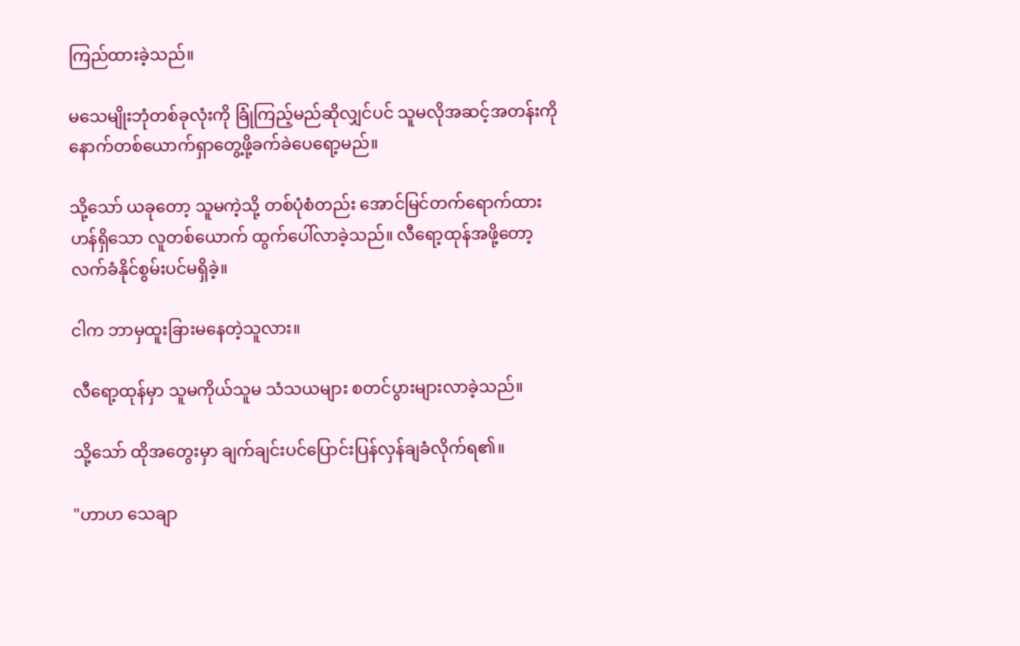ကြည်ထားခဲ့သည်။

မသေမျိုးဘုံတစ်ခုလုံးကို ခြုံကြည့်မည်ဆိုလျှင်ပင် သူမလိုအဆင့်အတန်းကို နောက်တစ်ယောက်ရှာတွေ့ဖို့ခက်ခဲပေရော့မည်။

သို့သော် ယခုတော့ သူမကဲ့သို့ တစ်ပုံစံတည်း အောင်မြင်တက်ရောက်ထားဟန်ရှိသော လူတစ်ယောက် ထွက်ပေါ်လာခဲ့သည်။ လီရော့ထုန်အဖို့တော့ လက်ခံနိုင်စွမ်းပင်မရှိခဲ့။

ငါက ဘာမှထူးခြားမနေတဲ့သူလား။

လီရော့ထုန်မှာ သူမကိုယ်သူမ သံသယများ စတင်ပွားများလာခဲ့သည်။

သို့သော် ထိုအတွေးမှာ ချက်ချင်းပင်ပြောင်းပြန်လှန်ချခံလိုက်ရ၏။

"ဟာဟ သေချာ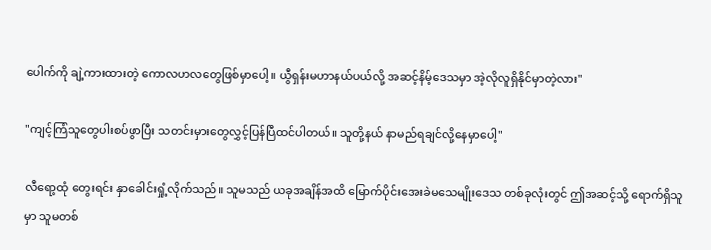ပေါက်ကို ချဲ့ကားထားတဲ့ ကောလဟလတွေဖြစ်မှာပေါ့။ ယွီရှန်းမဟာနယ်ပယ်လို့ အဆင့်နိမ့်ဒေသမှာ အဲ့လိုလူရှိနိုင်မှာတဲ့လား"

"ကျင့်ကြံသူတွေပါးစပ်ဖွာပြီး သတင်းမှားတွေလွှင့်ပြန်ပြီထင်ပါတယ်။ သူတို့နယ် နာမည်ရချင်လို့နေမှာပေါ့"

လီရော့ထုံ တွေးရင်း နှာခေါင်းရှုံ့လိုက်သည်။ သူမသည် ယခုအချိန်အထိ မြောက်ပိုင်းအေးခဲမသေမျိုးဒေသ တစ်ခုလုံးတွင် ဤအဆင့်သို့ ရောက်ရှိသူမှာ သူမတစ်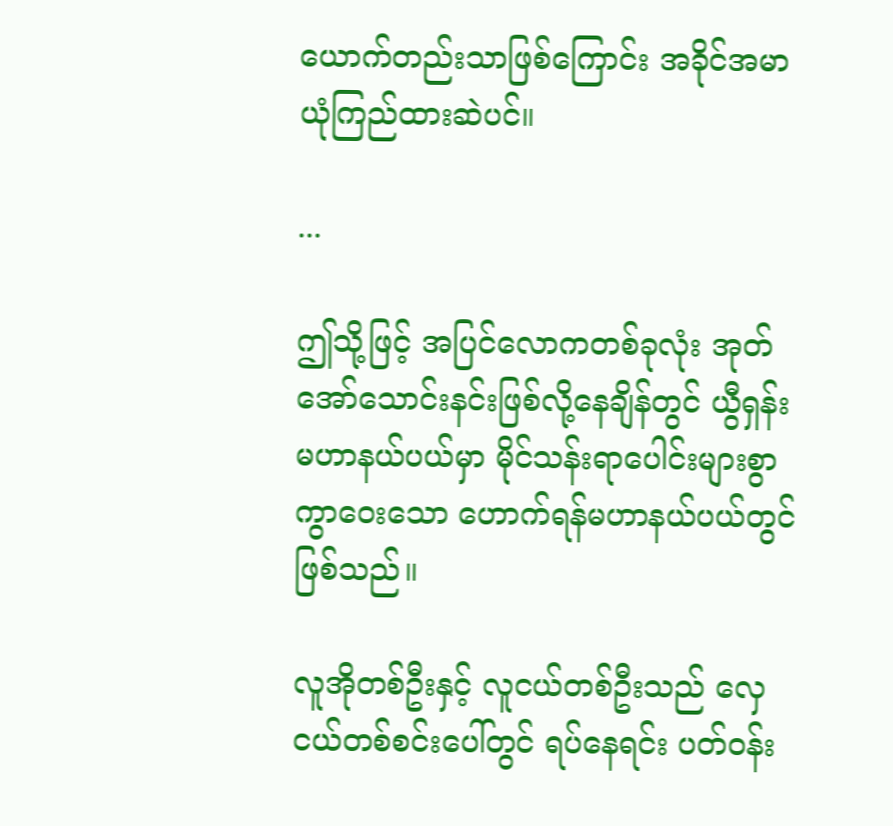ယောက်တည်းသာဖြစ်ကြောင်း အခိုင်အမာ ယုံကြည်ထားဆဲပင်။

...

ဤသို့ဖြင့် အပြင်လောကတစ်ခုလုံး အုတ်အော်သောင်းနင်းဖြစ်လို့နေချိန်တွင် ယွီရှန်းမဟာနယ်ပယ်မှာ မိုင်သန်းရာပေါင်းများစွာကွာဝေးသော ဟောက်ရန်မဟာနယ်ပယ်တွင်ဖြစ်သည်။

လူအိုတစ်ဦးနှင့် လူငယ်တစ်ဦးသည် လှေငယ်တစ်စင်းပေါ်တွင် ရပ်နေရင်း ပတ်ဝန်း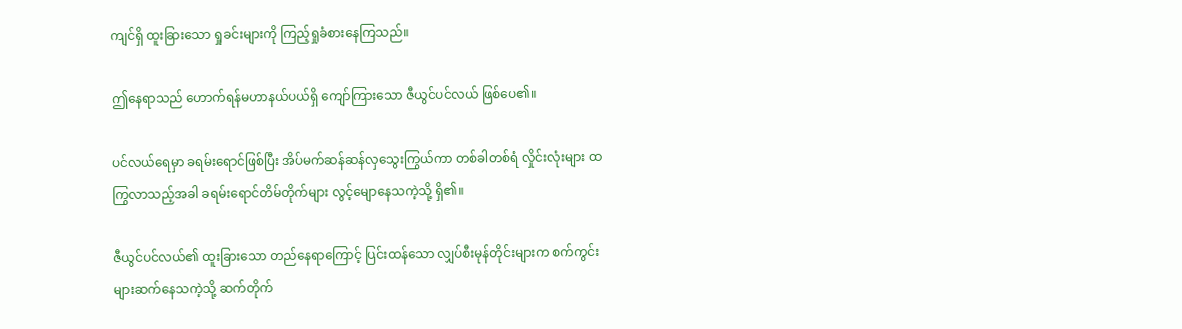ကျင်ရှိ ထူးခြားသော ရှုခင်းများကို ကြည့်ရှုခံစားနေကြသည်။

ဤနေရာသည် ဟောက်ရန်မဟာနယ်ပယ်ရှိ ကျော်ကြားသော ဇီယွင်ပင်လယ် ဖြစ်ပေ၏။

ပင်လယ်ရေမှာ ခရမ်းရောင်ဖြစ်ပြီး အိပ်မက်ဆန်ဆန်လှသွေးကြွယ်ကာ တစ်ခါတစ်ရံ လှိုင်းလုံးများ ထကြွလာသည့်အခါ ခရမ်းရောင်တိမ်တိုက်များ လွင့်မျောနေသကဲ့သို့ ရှိ၏။

ဇီယွင်ပင်လယ်၏ ထူးခြားသော တည်နေရာကြောင့် ပြင်းထန်သော လျှပ်စီးမုန်တိုင်းများက စက်ကွင်းများဆက်နေသကဲ့သို့ ဆက်တိုက်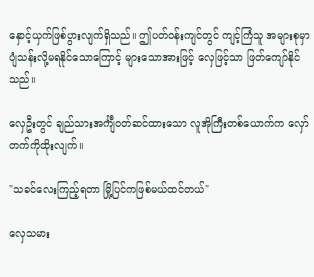နှောင့်ယှက်ဖြစ်ပွားလျက်ရှိသည်။ ဤပတ်ဝန်းကျင်တွင် ကျင့်ကြံသူ အများစုမှာ ပျံသန်းလို့မရနိုင်သောကြောင့် များသောအားဖြင့် လှေဖြင့်သာ ဖြတ်ကျော်နိုင်သည်။

လှေဦးတွင် ချည်သားအင်္ကျီဝတ်ဆင်ထားသော လူအိုကြီးတစ်ယောက်က လှော်တက်ကိုထိုးလျက်။

"သခင်လေးကြည့်ရတာ မြို့ပြင်ကဖြစ်မယ်ထင်တယ်"

လှေသမား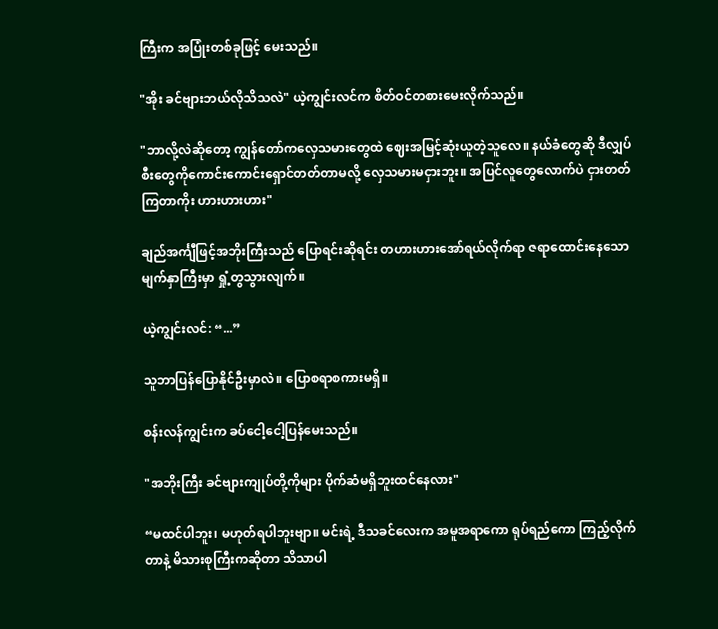ကြီးက အပြုံးတစ်ခုဖြင့် မေးသည်။

"အိုး ခင်ဗျားဘယ်လိုသိသလဲ" ယဲ့ကျွင်းလင်က စိတ်ဝင်တစားမေးလိုက်သည်။

"ဘာလို့လဲဆိုတော့ ကျွန်တော်ကလှေသမားတွေထဲ ဈေးအမြင့်ဆုံးယူတဲ့သူလေ။ နယ်ခံတွေဆို ဒီလျှပ်စီးတွေကိုကောင်းကောင်းရှောင်တတ်တာမလို့ လှေသမားမငှားဘူး။ အပြင်လူတွေလောက်ပဲ ငှားတတ်ကြတာကိုး ဟားဟားဟား"

ချည်အင်္ကျီဖြင့်အဘိုးကြီးသည်‌ ပြောရင်းဆိုရင်း တဟားဟားအော်ရယ်လိုက်ရာ ဇရာထောင်းနေသောမျက်နှာကြီးမှာ ရှုံ့တွသွားလျက်။

ယဲ့ကျွင်းလင်: “...”

သူဘာပြန်ပြောနိုင်ဦးမှာလဲ။ ပြောစရာစကားမရှိ။

စန်းလန်ကျွင်းက ခပ်ငေါ့ငေါ့ပြန်မေးသည်။

"အဘိုးကြီး ခင်ဗျားကျုပ်တို့ကိုများ ပိုက်ဆံမရှိဘူးထင်နေလား"

“မထင်ပါဘူး၊ မဟုတ်ရပါဘူးဗျာ။ မင်းရဲ့ ဒီသခင်လေးက အမူအရာကော ရုပ်ရည်ကော ကြည့်လိုက်တာနဲ့ မိသားစုကြီးကဆိုတာ သိသာပါ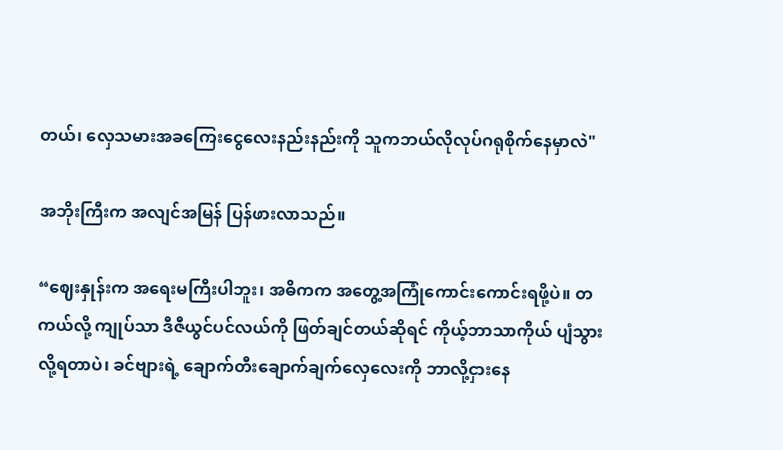တယ်၊ လှေသမားအခကြေးငွေလေးနည်းနည်းကို သူကဘယ်လိုလုပ်ဂရုစိုက်နေမှာလဲ"

အဘိုးကြီးက အလျင်အမြန် ပြန်ဖားလာသည်။

“ဈေးနှုန်းက အရေးမကြီးပါဘူး၊ အဓိကက အတွေ့အကြုံကောင်းကောင်းရဖို့ပဲ။ တကယ်လို့ ကျုပ်သာ ဒီဇီယွင်ပင်လယ်ကို ဖြတ်ချင်တယ်ဆိုရင် ကိုယ့်ဘာသာကိုယ် ပျံသွားလို့ရတာပဲ၊ ခင်ဗျားရဲ့ ချောက်တီးချောက်ချက်လှေလေးကို ဘာလို့ငှားနေ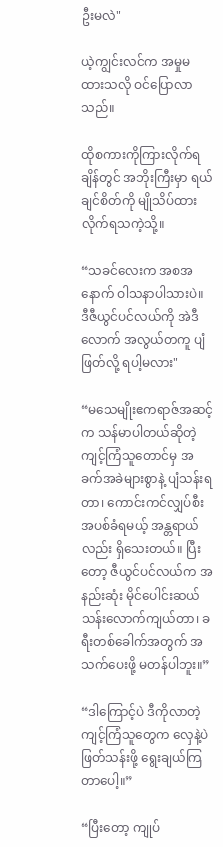ဦးမလဲ"

ယဲ့ကျွင်းလင်က အမှုမထားသလို ဝင်ပြောလာသည်။

ထိုစကားကိုကြားလိုက်ရချိန်တွင် အဘိုးကြီးမှာ ရယ်ချင်စိတ်ကို မျိုသိပ်ထားလိုက်ရသကဲ့သို့။

“သခင်လေးက အစအနောက် ဝါသနာပါသားပဲ။ ဒီဇီယွင်ပင်လယ်ကို အဲဒီလောက် အလွယ်တကူ ပျံဖြတ်လို့ ရပါ့မလား"

“မသေမျိုးဧကရာဇ်အဆင့်က သန်မာပါတယ်ဆိုတဲ့ ကျင့်ကြံသူတောင်မှ အခက်အခဲများစွာနဲ့ ပျံသန်းရတာ၊ ကောင်းကင်လျှပ်စီးအပစ်ခံရမယ့် အန္တရာယ်လည်း ရှိသေးတယ်။ ပြီးတော့ ဇီယွင်ပင်လယ်က အနည်းဆုံး မိုင်ပေါင်းဆယ်သန်းလောက်ကျယ်တာ၊ ခရီးတစ်ခေါက်အတွက် အသက်ပေးဖို့ မတန်ပါဘူး။”

“ဒါကြောင့်ပဲ ဒီကိုလာတဲ့ကျင့်ကြံသူတွေက လှေနဲ့ပဲ ဖြတ်သန်းဖို့ ရွေးချယ်ကြတာပေါ့။”

“ပြီးတော့ ကျုပ်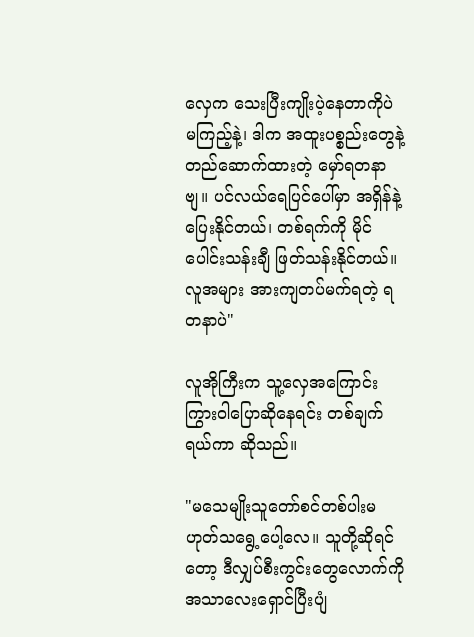လှေက သေးပြီးကျိုးပဲ့နေတာကိုပဲ မကြည့်နဲ့၊ ဒါက အထူးပစ္စည်းတွေနဲ့ တည်ဆောက်ထားတဲ့ မှော်ရတနာဗျ။ ပင်လယ်ရေပြင်ပေါ်မှာ အရှိန်နဲ့ပြေးနိုင်တယ်၊ တစ်ရက်ကို မိုင်ပေါင်းသန်းချီ ဖြတ်သန်းနိုင်တယ်။ လူအများ အားကျတပ်မက်ရတဲ့ ရတနာပဲ"

လူအိုကြီးက သူ့လှေအကြောင်း ကြွားဝါပြောဆိုနေရင်း တစ်ချက်ရယ်ကာ ဆိုသည်။

"မသေမျိုးသူတော်စင်တစ်ပါးမဟုတ်သရွေ့ပေါ့လေ။ သူတို့ဆိုရင်တော့ ဒီလျှပ်စီးကွင်းတွေလောက်ကို အသာလေးရှောင်ပြီးပျံ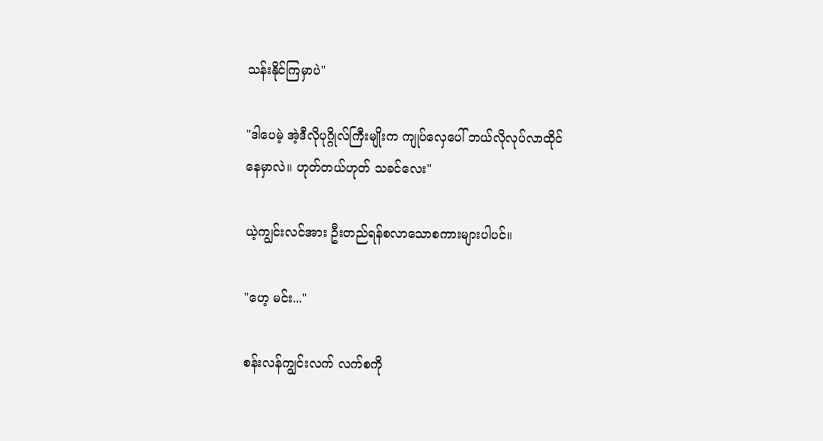သန်းနိုင်ကြမှာပဲ"

"ဒါပေမဲ့ အဲ့ဒီလိုပုဂ္ဂိုလ်ကြီးမျိုးက ကျုပ်လှေပေါ် ဘယ်လိုလုပ်လာထိုင်နေမှာလဲ။ ဟုတ်တယ်ဟုတ် သခင်လေး"

ယဲ့ကျွင်းလင်အား ဦးတည်ရန်စလာသောစကားများပါပင်။

"ဟေ့ မင်း..."

စန်းလန်ကျွင်းလက် လက်စကို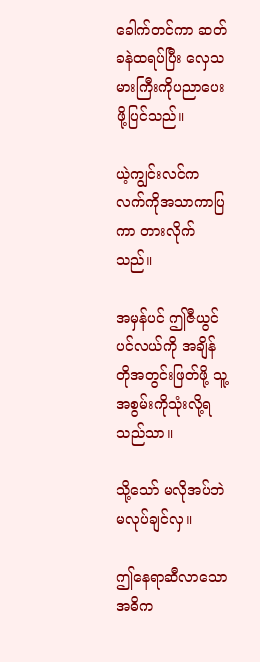ခေါက်တင်ကာ ဆတ်ခနဲထရပ်ပြီး လှေသမားကြီးကိုပညာပေးဖို့ပြင်သည်။

ယဲ့ကျွင်းလင်က လက်ကိုအသာကာပြကာ တားလိုက်သည်။

အမှန်ပင် ဤဇီယွင်ပင်လယ်ကို အချိန်တိုအတွင်းဖြတ်ဖို့ သူ့အစွမ်းကိုသုံးလို့ရသည်သာ။

သို့သော် မလိုအပ်ဘဲမလုပ်ချင်လှ။

ဤနေရာဆီလာသော အဓိက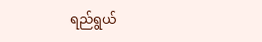ရည်ရွယ်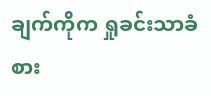ချက်ကိုက ရှုခင်းသာခံစား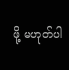ဖို့ မဟုတ်ပါ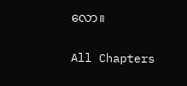လော။

All Chapters